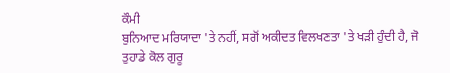ਕੌਮੀ
ਬੁਨਿਆਦ ਮਰਿਯਾਦਾ 'ਤੇ ਨਹੀਂ, ਸਗੋਂ ਅਕੀਦਤ ਵਿਲਖਣਤਾ 'ਤੇ ਖੜੀ ਹੁੰਦੀ ਹੈ, ਜੋ
ਤੁਹਾਡੇ ਕੋਲ ਗੁਰੂ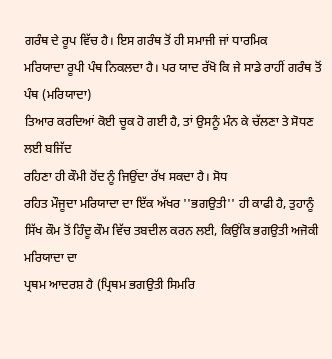ਗਰੰਥ ਦੇ ਰੂਪ ਵਿੱਚ ਹੈ। ਇਸ ਗਰੰਥ ਤੋਂ ਹੀ ਸਮਾਜੀ ਜਾਂ ਧਾਰਮਿਕ
ਮਰਿਯਾਦਾ ਰੂਪੀ ਪੰਥ ਨਿਕਲਦਾ ਹੈ। ਪਰ ਯਾਦ ਰੱਖੋ ਕਿ ਜੇ ਸਾਡੇ ਰਾਹੀਂ ਗਰੰਥ ਤੋਂ ਪੰਥ (ਮਰਿਯਾਦਾ)
ਤਿਆਰ ਕਰਦਿਆਂ ਕੋਈ ਚੂਕ ਹੋ ਗਈ ਹੈ, ਤਾਂ ਉਸਨੂੰ ਮੰਨ ਕੇ ਚੱਲਣਾ ਤੇ ਸੋਧਣ ਲਈ ਬਜਿੱਦ
ਰਹਿਣਾ ਹੀ ਕੌਮੀ ਹੋਂਦ ਨੂੰ ਜਿਉਂਦਾ ਰੱਖ ਸਕਦਾ ਹੈ। ਸੋਧ
ਰਹਿਤ ਮੌਜੂਦਾ ਮਰਿਯਾਦਾ ਦਾ ਇੱਕ ਅੱਖਰ ''ਭਗਉਤੀ'' ਹੀ ਕਾਫੀ ਹੈ, ਤੁਹਾਨੂੰ
ਸਿੱਖ ਕੌਮ ਤੋਂ ਹਿੰਦੂ ਕੌਮ ਵਿੱਚ ਤਬਦੀਲ ਕਰਨ ਲਈ, ਕਿਉਂਕਿ ਭਗਉਤੀ ਅਜੋਕੀ ਮਰਿਯਾਦਾ ਦਾ
ਪ੍ਰਥਮ ਆਦਰਸ਼ ਹੈ (ਪ੍ਰਿਥਮ ਭਗਉਤੀ ਸਿਮਰਿ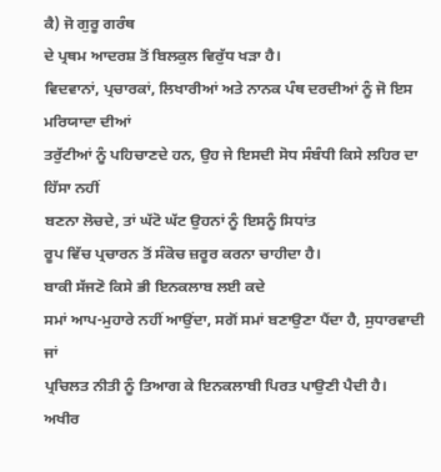ਕੈ) ਜੋ ਗੁਰੂ ਗਰੰਥ
ਦੇ ਪ੍ਰਥਮ ਆਦਰਸ਼ ਤੋਂ ਬਿਲਕੁਲ ਵਿਰੁੱਧ ਖੜਾ ਹੈ।
ਵਿਦਵਾਨਾਂ, ਪ੍ਰਚਾਰਕਾਂ, ਲਿਖਾਰੀਆਂ ਅਤੇ ਨਾਨਕ ਪੰਥ ਦਰਦੀਆਂ ਨੂੰ ਜੋ ਇਸ ਮਰਿਯਾਦਾ ਦੀਆਂ
ਤਰੁੱਟੀਆਂ ਨੂੰ ਪਹਿਚਾਣਦੇ ਹਨ, ਉਹ ਜੇ ਇਸਦੀ ਸੋਧ ਸੰਬੰਧੀ ਕਿਸੇ ਲਹਿਰ ਦਾ ਹਿੱਸਾ ਨਹੀਂ
ਬਣਨਾ ਲੋਚਦੇ, ਤਾਂ ਘੱਟੋ ਘੱਟ ਉਹਨਾਂ ਨੂੰ ਇਸਨੂੰ ਸਿਧਾਂਤ
ਰੂਪ ਵਿੱਚ ਪ੍ਰਚਾਰਨ ਤੋਂ ਸੰਕੋਚ ਜ਼ਰੂਰ ਕਰਨਾ ਚਾਹੀਦਾ ਹੈ।
ਬਾਕੀ ਸੱਜਣੋ ਕਿਸੇ ਭੀ ਇਨਕਲਾਬ ਲਈ ਕਦੇ
ਸਮਾਂ ਆਪ-ਮੁਹਾਰੇ ਨਹੀਂ ਆਉਂਦਾ, ਸਗੋਂ ਸਮਾਂ ਬਣਾਉਣਾ ਪੈਂਦਾ ਹੈ, ਸੁਧਾਰਵਾਦੀ ਜਾਂ
ਪ੍ਰਚਿਲਤ ਨੀਤੀ ਨੂੰ ਤਿਆਗ ਕੇ ਇਨਕਲਾਬੀ ਪਿਰਤ ਪਾਉਣੀ ਪੈਦੀ ਹੈ।
ਅਖੀਰ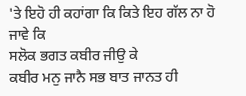'ਤੇ ਇਹੋ ਹੀ ਕਹਾਂਗਾ ਕਿ ਕਿਤੇ ਇਹ ਗੱਲ ਨਾ ਹੋ ਜਾਵੇ ਕਿ
ਸਲੋਕ ਭਗਤ ਕਬੀਰ ਜੀਉ ਕੇ
ਕਬੀਰ ਮਨੁ ਜਾਨੈ ਸਭ ਬਾਤ ਜਾਨਤ ਹੀ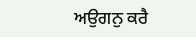ਅਉਗਨੁ ਕਰੈ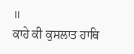॥
ਕਾਹੇ ਕੀ ਕੁਸਲਾਤ ਹਾਥਿ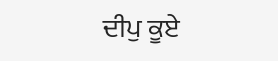ਦੀਪੁ ਕੂਏ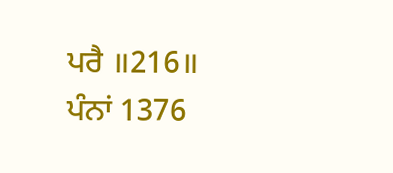ਪਰੈ ॥216॥
ਪੰਨਾਂ 1376